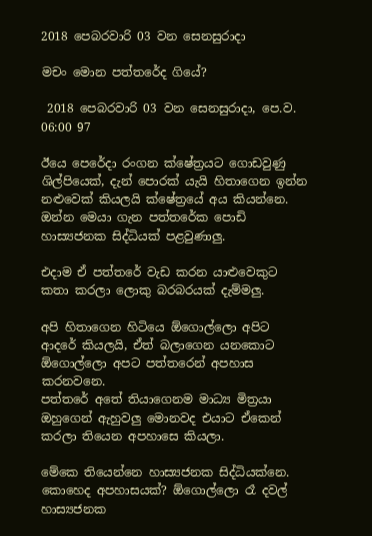2018 පෙබරවාරි 03 වන සෙනසුරාදා

මචං මොන පත්තරේද ගියේ?

 2018 පෙබරවාරි 03 වන සෙනසුරාදා, පෙ.ව. 06:00 97

ඊයෙ පෙරේදා රංගන ක්ෂේත්‍රයට ගොඩවුණු ශිල්පියෙක්, දැන් පොරක් යැයි හිතාගෙන ඉන්න නළුවෙක් කියලයි ක්ෂේත්‍රයේ අය කියන්නෙ.
ඔන්න මෙයා ගැන පත්තරේක පොඩි හාස්‍යජනක සිද්ධියක් පළවුණාලු.

එදාම ඒ පත්තරේ වැඩ කරන යාළුවෙකුට කතා කරලා ලොකු බරබරයක් දැම්මලු.

අපි හිතාගෙන හිටියෙ ඕගොල්ලො අපිට ආදරේ කියලයි, ඒත් බලාගෙන යනකොට ඕගොල්ලො අපට පත්තරෙන් අපහාස කරනවනෙ.
පත්තරේ අතේ තියාගෙනම මාධ්‍ය මිත්‍රයා ඔහුගෙන් ඇහුවලු මොනවද එයාට ඒකෙන් කරලා තියෙන අපහාසෙ කියලා.

මේකෙ තියෙන්නෙ හාස්‍යජනක සිද්ධියක්නෙ. කොහෙද අපහාසයක්? ඕගොල්ලො රෑ දවල් හාස්‍යජනක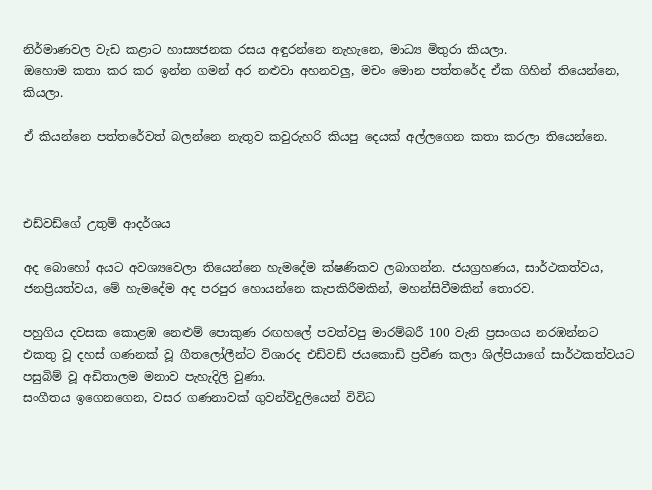නිර්මාණවල වැඩ කළාට හාස්‍යජනක රසය අඳුරන්නෙ නැහැනෙ, මාධ්‍ය මිතුරා කියලා.
ඔහොම කතා කර කර ඉන්න ගමන් අර නළුවා අහනවලු, මචං මොන පත්තරේද ඒක ගිහින් තියෙන්නෙ, කියලා.

ඒ කියන්නෙ පත්තරේවත් බලන්නෙ නැතුව කවුරුහරි කියපු දෙයක් අල්ලගෙන කතා කරලා තියෙන්නෙ.



එඩ්වඩ්ගේ උතුම් ආදර්ශය

අද බොහෝ අයට අවශ්‍යවෙලා තියෙන්නෙ හැමදේම ක්ෂණිකව ලබාගන්න. ජයග්‍රහණය, සාර්ථකත්වය, ජනප්‍රියත්වය, මේ හැමදේම අද පරපුර හොයන්නෙ කැපකිරීමකින්, මහන්සිවීමකින් තොරව.

පහුගිය දවසක කොළඹ නෙළුම් පොකුණ රඟහලේ පවත්වපු මාරම්බරී 100 වැනි ප්‍රසංගය නරඹන්නට එකතු වූ දහස් ගණනක් වූ ගීතලෝලීන්ට විශාරද එඩ්වඩ් ජයකොඩි ප්‍රවීණ කලා ශිල්පියාගේ සාර්ථකත්වයට පසුබිම් වූ අඩිතාලම මනාව පැහැදිලි වුණා.
සංගීතය ඉගෙනගෙන, වසර ගණනාවක් ගුවන්විදුලියෙන් විවිධ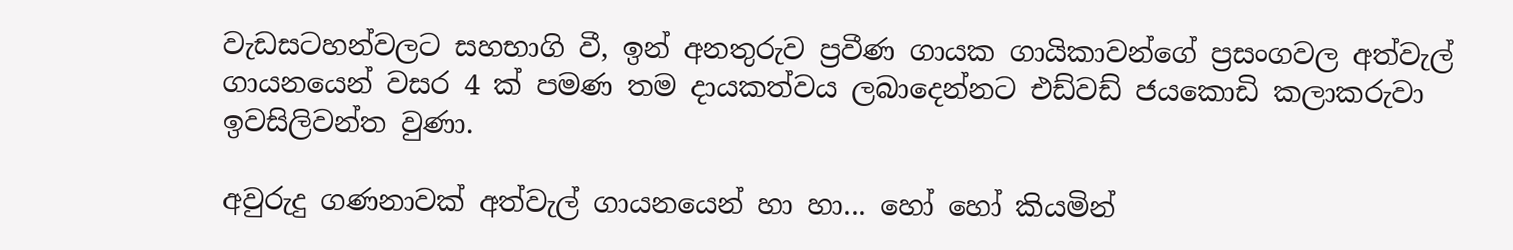වැඩසටහන්වලට සහභාගි වී, ඉන් අනතුරුව ප්‍රවීණ ගායක ගායිකාවන්ගේ ප්‍රසංගවල අත්වැල් ගායනයෙන් වසර 4 ක් පමණ තම දායකත්වය ලබාදෙන්නට එඩ්වඩ් ජයකොඩි කලාකරුවා ඉවසිලිවන්ත වුණා.

අවුරුදු ගණනාවක් අත්වැල් ගායනයෙන් හා හා... හෝ හෝ කියමින්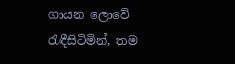ගායන ලොවේ රැඳීසිටිමින්, තම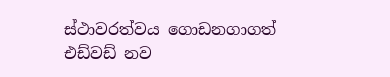ස්ථාවරත්වය ගොඩනගාගත් එඩ්වඩ් නව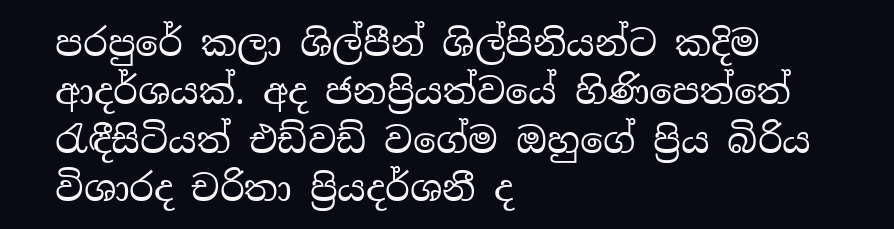පරපුරේ කලා ශිල්පීන් ශිල්පිනියන්ට කදිම ආදර්ශයක්. අද ජනප්‍රියත්වයේ හිණිපෙත්තේ රැඳීසිටියත් එඩ්වඩ් වගේම ඔහුගේ ප්‍රිය බිරිය විශාරද චරිතා ප්‍රියදර්ශනී ද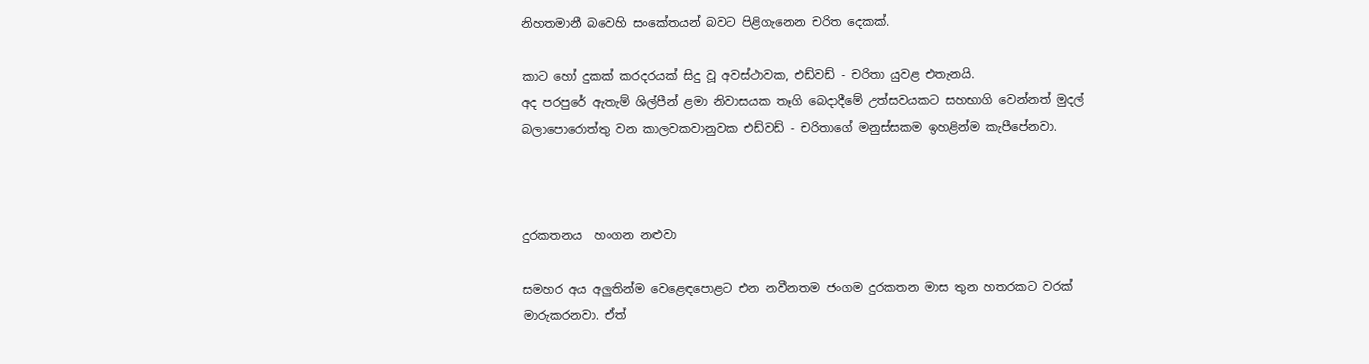නිහතමානී බවෙහි සංකේතයන් බවට පිළිගැනෙන චරිත දෙකක්.

කාට හෝ දුකක් කරදරයක් සිදු වූ අවස්ථාවක, එඩ්වඩ් - චරිතා යුවළ එතැනයි.
අද පරපුරේ ඇතැම් ශිල්පීන් ළමා නිවාසයක තෑගි බෙදාදීමේ උත්සවයකට සහභාගි වෙන්නත් මුදල් බලාපොරොත්තු වන කාලවකවානුවක එඩ්වඩ් - චරිතාගේ මනුස්සකම ඉහළින්ම කැපීපේනවා.



දුරකතනය  හංගන නළුවා

සමහර අය අලුතින්ම වෙළෙඳපොළට එන නවීනතම ජංගම දුරකතන මාස තුන හතරකට වරක් මාරුකරනවා. ඒත්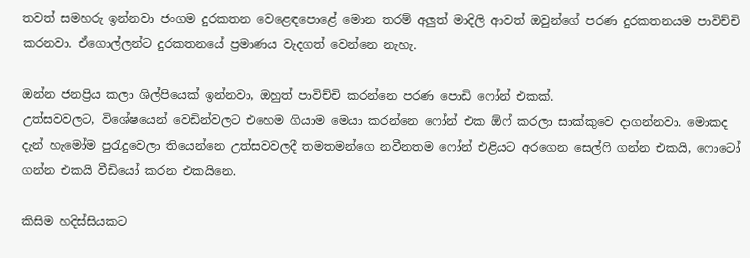තවත් සමහරු ඉන්නවා ජංගම දුරකතන වෙළෙඳපොළේ මොන තරම් අලුත් මාදිලි ආවත් ඔවුන්ගේ පරණ දුරකතනයම පාවිච්චි කරනවා. ඒගොල්ලන්ට දුරකතනයේ ප්‍රමාණය වැදගත් වෙන්නෙ නැහැ.

ඔන්න ජනප්‍රිය කලා ශිල්පියෙක් ඉන්නවා, ඔහුත් පාවිච්චි කරන්නෙ පරණ පොඩි ෆෝන් එකක්.
උත්සවවලට, විශේෂයෙන් වෙඩින්වලට එහෙම ගියාම මෙයා කරන්නෙ ෆෝන් එක ඕෆ් කරලා සාක්කුවෙ දාගන්නවා. මොකද දැන් හැමෝම පුරැදුවෙලා තියෙන්නෙ උත්සවවලදී තමතමන්ගෙ නවීනතම ෆෝන් එළියට අරගෙන සෙල්ෆි ගන්න එකයි, ෆොටෝ ගන්න එකයි වීඩියෝ කරන එකයිනෙ.

කිසිම හදිස්සියකට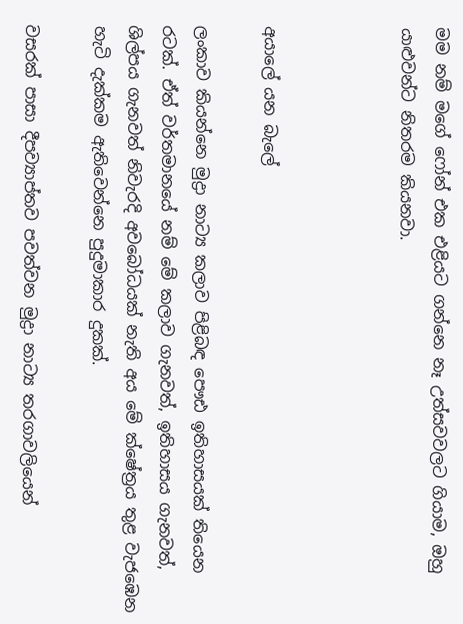මම නම් මගේ ෆෝන් එක එළියට ගන්නෙ නෑ උත්සවවලට ගියාම, ඔහු යාළුවන්ට නිතරම කියනවා.



අයාලේ යන බැලේ

ලංකාව කියන්නෙ මුද්‍රා නාට්‍ය කලාව පිළිබඳ පෞඪ ඉතිහාසයක් තියෙන රටක්. ඒත් වර්තමානයේ නම් මේ කලාව ගැනවත්, ඉතිහාසය ගැනවත්, ශිල්පය ගැනවත් නිවැරදි අවබෝධයක් නැති අය මේ ක්ෂේත්‍රය තුළ වැජඹෙන හැටි දැක්කම ඇතිවෙන්නෙ පුදුමාකාර දුකක්.

වසරක් පාසා දීපව්‍යාප්තව පවත්වන මුද්‍රා නාට්‍ය තරගාවලියෙන්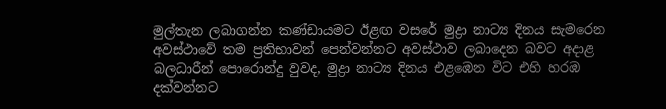මුල්තැන ලබාගන්න කණ්ඩායමට ඊළඟ වසරේ මුද්‍රා නාට්‍ය දිනය සැමරෙන අවස්ථාවේ තම ප්‍රතිභාවන් පෙන්වන්නට අවස්ථාව ලබාදෙන බවට අදාළ බලධාරීන් පොරොන්දු වුවද, මුද්‍රා නාට්‍ය දිනය එළඹෙන විට එහි හරඹ දක්වන්නට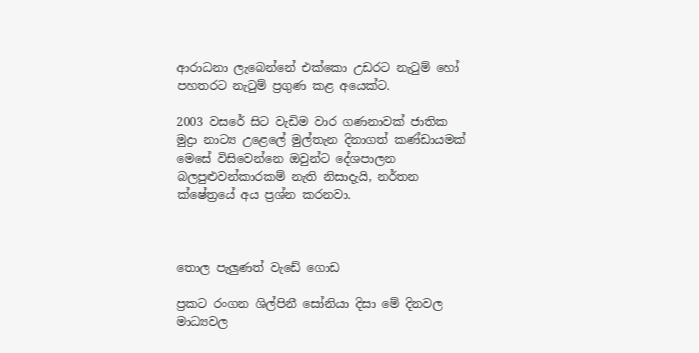ආරාධනා ලැබෙන්නේ එක්කො උඩරට නැටුම් හෝ පහතරට නැටුම් ප්‍රගුණ කළ අයෙක්ට.

2003 වසරේ සිට වැඩිම වාර ගණනාවක් ජාතික මුද්‍රා නාට්‍ය උළෙලේ මුල්තැන දිනාගත් කණ්ඩායමක් මෙසේ විසිවෙන්නෙ ඔවුන්ට දේශපාලන බලපුළුවන්කාරකම් නැති නිසාදැයි, නර්තන ක්ෂේත්‍රයේ අය ප්‍රශ්න කරනවා.



තොල පැලුණත් වැඩේ ගොඩ

ප්‍රකට රංගන ශිල්පිනී සෝනියා දිසා මේ දිනවල මාධ්‍යවල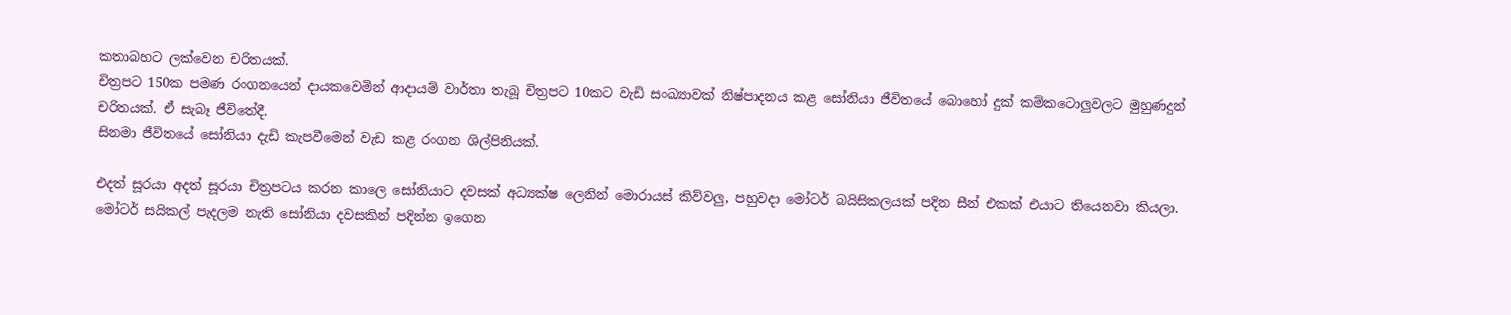කතාබහට ලක්වෙන චරිතයක්.
චිත්‍රපට 150ක පමණ රංගනයෙන් දායකවෙමින් ආදායම් වාර්තා තැබූ චිත්‍රපට 10කට වැඩි සංඛ්‍යාවක් නිෂ්පාදනය කළ සෝනියා ජීවිතයේ බොහෝ දුක් කම්කටොලුවලට මුහුණදුන් චරිතයක්. ඒ සැබෑ ජීවිතේදී.
සිනමා ජීවිතයේ සෝනියා දැඩි කැපවීමෙන් වැඩ කළ රංගන ශිල්පිනියක්.

එදත් සූරයා අදත් සූරයා චිත්‍රපටය කරන කාලෙ සෝනියාට දවසක් අධ්‍යක්ෂ ලෙනින් මොරායස් කිව්වලු, පහුවදා මෝටර් බයිසිකලයක් පදින සීන් එකක් එයාට තියෙනවා කියලා. මෝටර් සයිකල් පැදලම නැති සෝනියා දවසකින් පදින්න ඉගෙන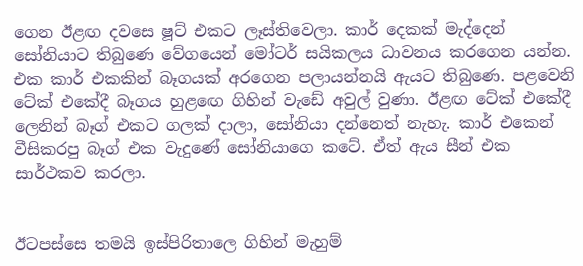ගෙන ඊළඟ දවසෙ ෂූට් එකට ලෑස්තිවෙලා. කාර් දෙකක් මැද්දෙන් සෝනියාට තිබුණෙ වේගයෙන් මෝටර් සයිකලය ධාවනය කරගෙන යන්න. එක කාර් එකකින් බෑගයක් අරගෙන පලායන්නයි ඇයට තිබුණෙ. පළවෙනි ටේක් එකේදී බෑගය හුළඟෙ ගිහින් වැඩේ අවුල් වුණා. ඊළඟ ටේක් එකේදී ලෙනින් බෑග් එකට ගලක් දාලා, සෝනියා දන්නෙත් නැහැ. කාර් එකෙන් වීසිකරපු බෑග් එක වැදුණේ සෝනියාගෙ කටේ. ඒත් ඇය සීන් එක සාර්ථකව කරලා.


ඊටපස්සෙ තමයි ඉස්පිරිතාලෙ ගිහින් මැහුම්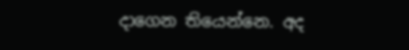දාගෙන තියෙන්නෙ. අද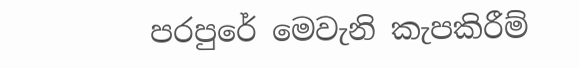පරපුරේ මෙවැනි කැපකිරීම්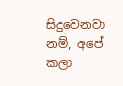සිදුවෙනවා නම්, අපේ කලා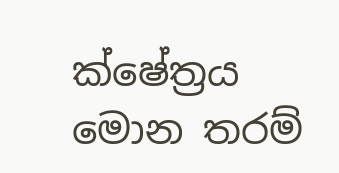ක්ෂේත්‍රය මොන තරම්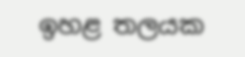ඉහළ තලයක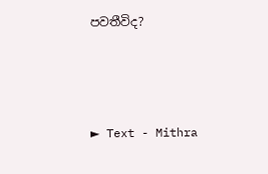පවතීවිද?



► Text - Mithra